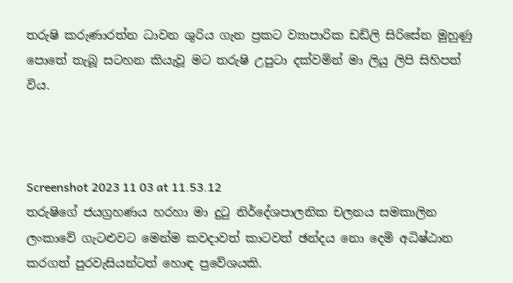තරුෂි කරුණාරත්න ධාවන ශුරිය ගැන ප්‍රකට ව්‍යාපාරික ඩඩ්ලි සිරිසේන මුහුණු පොතේ තැබූ සටහන කියැවූ මට තරුෂි උපුටා දක්වමින් මා ලියු ලිපි සිහිපත් විය.



Screenshot 2023 11 03 at 11.53.12
තරුෂිගේ ජයග්‍රහණය හරහා මා දුටු නිර්දේශපාලනික චලනය සමකාලින ලංකාවේ ගැටළුවට මෙන්ම කවදාවත් කාටවත් ඡන්දය නො දෙමි අධිෂ්ඨාන කරගත් පුරවැසියන්ටත් හොඳ ප්‍රවේශයකි.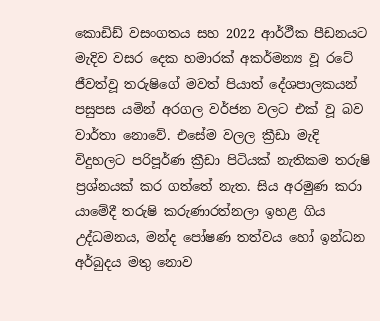කොඩිඩ් වසංගතය සහ 2022 ආර්ථීක පීඩනයට මැදිව වසර දෙක හමාරක් අකර්මන්‍ය වූ රටේ ජීවත්වූ තරුෂිගේ මවත් පියාත් දේශපාලකයන් පසුපස යමින් අරගල වර්ජන වලට එක් වූ බව වාර්තා නොවේ. එසේම වලල ක්‍රීඩා මැදි විදුහලට පරිපූර්ණ ක්‍රීඩා පිටියක් නැතිකම තරුෂි ප්‍රශ්නයක් කර ගත්තේ නැත. සිය අරමුණ කරා යාමේදී තරුෂි කරුණාරත්නලා ඉහළ ගිය උද්ධමනය, මන්ද පෝෂණ තත්වය හෝ ඉන්ධන අර්බුදය මතු නොව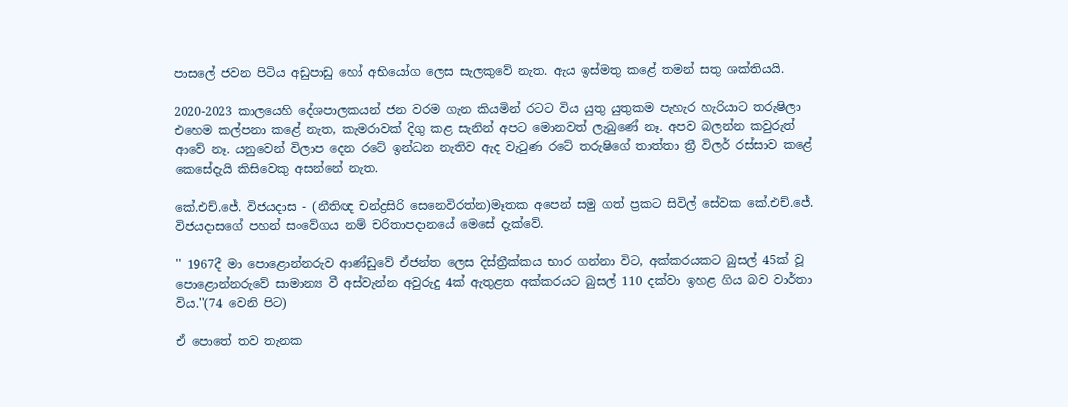පාසලේ ජවන පිටිය අඩුපාඩු හෝ අභියෝග ලෙස සැලකුවේ නැත. ඇය ඉස්මතු කළේ තමන් සතු ශක්තියයි.

2020-2023 කාලයෙහි දේශපාලකයන් ජන වරම ගැන කියමින් රටට විය යුතු යුතුකම පැහැර හැරියාට තරුෂිලා එහෙම කල්පනා කළේ නැත, කැමරාවක් දිගු කළ සැනින් අපට මොනවත් ලැබුණේ නෑ. අපව බලන්න කවුරුත් ආවේ නෑ. යනුවෙන් විලාප දෙන රටේ ඉන්ධන නැතිව ඇද වැටුණ රටේ තරුෂිගේ තාත්තා ත්‍රී විලර් රස්සාව කළේ කෙසේදැයි කිසිවෙකු අසන්නේ නැත.

කේ.එච්.ජේ. විජයදාස - (නීතිඥ චන්ද්‍රසිරි සෙනෙවිරත්න)මෑතක අපෙන් සමු ගත් ප්‍රකට සිවිල් සේවක කේ.එච්.ජේ. විජයදාසගේ පහන් සංවේගය නම් චරිතාපදානයේ මෙසේ දැක්වේ.

'' 1967දී මා පොළොන්නරුව ආණ්ඩුවේ ඒජන්ත ලෙස දිස්ත්‍රීක්කය භාර ගන්නා විට, අක්කරයකට බුසල් 45ක් වූ පොළොන්නරුවේ සාමාන්‍ය වී අස්වැන්න අවුරුදු 4ක් ඇතුළත අක්කරයට බුසල් 110 දක්වා ඉහළ ගිය බව වාර්තා විය.''(74 වෙනි පිට)

ඒ පොතේ තව තැනක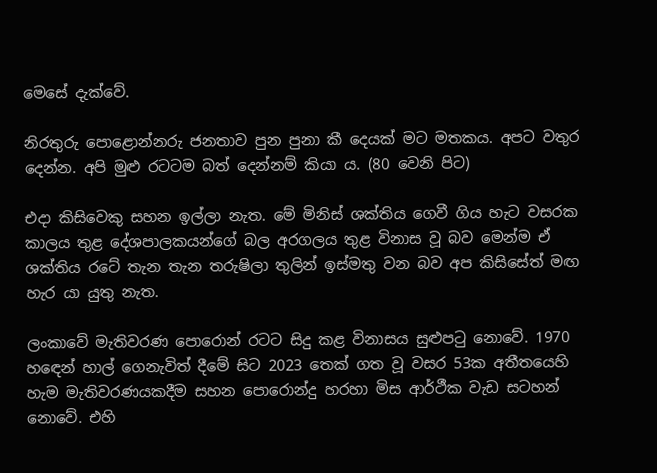මෙසේ දැක්වේ.

නිරතුරු පොළොන්නරු ජනතාව පුන පුනා කී දෙයක් මට මතකය. අපට වතුර දෙන්න. අපි මුළු රටටම බත් දෙන්නම් කියා ය. (80 වෙනි පිට)

එදා කිසිවෙකු සහන ඉල්ලා නැත. මේ මිනිස් ශක්තිය ගෙවී ගිය හැට වසරක කාලය තුළ දේශපාලකයන්ගේ බල අරගලය තුළ විනාස වූ බව මෙන්ම ඒ ශක්තිය රටේ තැන තැන තරුෂිලා තුලින් ඉස්මතු වන බව අප කිසිසේත් මඟ හැර යා යුතු නැත.

ලංකාවේ මැතිවරණ පොරොන් රටට සිදු කළ විනාසය සුළුපටු නොවේ. 1970 හඳෙන් හාල් ගෙනැවිත් දීමේ සිට 2023 තෙක් ගත වූ වසර 53ක අතීතයෙහි හැම මැතිවරණයකදීම සහන පොරොන්දු හරහා මිස ආර්ථීක වැඩ සටහන් නොවේ. එහි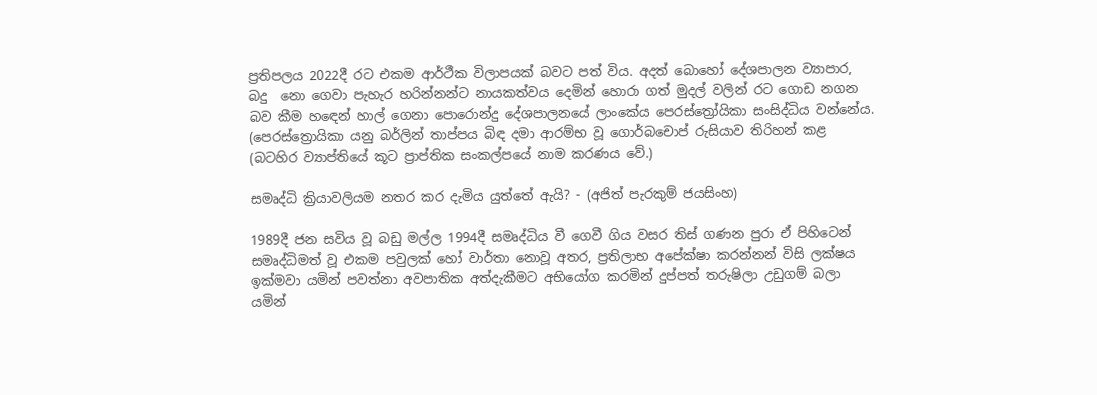ප්‍රතිපලය 2022දී රට එකම ආර්ථීක විලාපයක් බවට පත් විය. අදත් බොහෝ දේශපාලන ව්‍යාපාර, බදු  නො ගෙවා පැහැර හරින්නන්ට නායකත්වය දෙමින් හොරා ගත් මුදල් වලින් රට ගොඩ නගන බව කීම හඳෙන් හාල් ගෙනා පොරොන්දු දේශපාලනයේ ලාංකේය පෙරස්ත්‍රෝයිකා සංසිද්ධිය වන්නේය. (පෙරස්ත්‍රොයිකා යනු බර්ලින් තාප්පය බිඳ දමා ආරම්භ වූ ගොර්බචොප් රුසියාව තිරිහන් කළ (බටහිර ව්‍යාප්තියේ කූට ප්‍රාප්තික සංකල්පයේ නාම කරණය වේ.)

සමෘද්ධි ක්‍රියාවලියම නතර කර දැමිය යුත්තේ ඇයි? - (අජිත් පැරකුම් ජයසිංහ)

1989දී ජන සවිය වූ බඩු මල්ල 1994දී සමෘද්ධිය වී ගෙවී ගිය වසර තිස් ගණන පුරා ඒ පිහිටෙන් සමෘද්ධිමත් වූ එකම පවුලක් හෝ වාර්තා නොවූ අතර, ප්‍රතිලාභ අපේක්ෂා කරන්නන් විසි ලක්ෂය ඉක්මවා යමින් පවත්නා අවපාතික අත්දැකීමට අභියෝග කරමින් දුප්පත් තරුෂිලා උඩුගම් බලා යමින්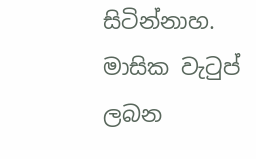සිටින්නාහ. මාසික වැටුප් ලබන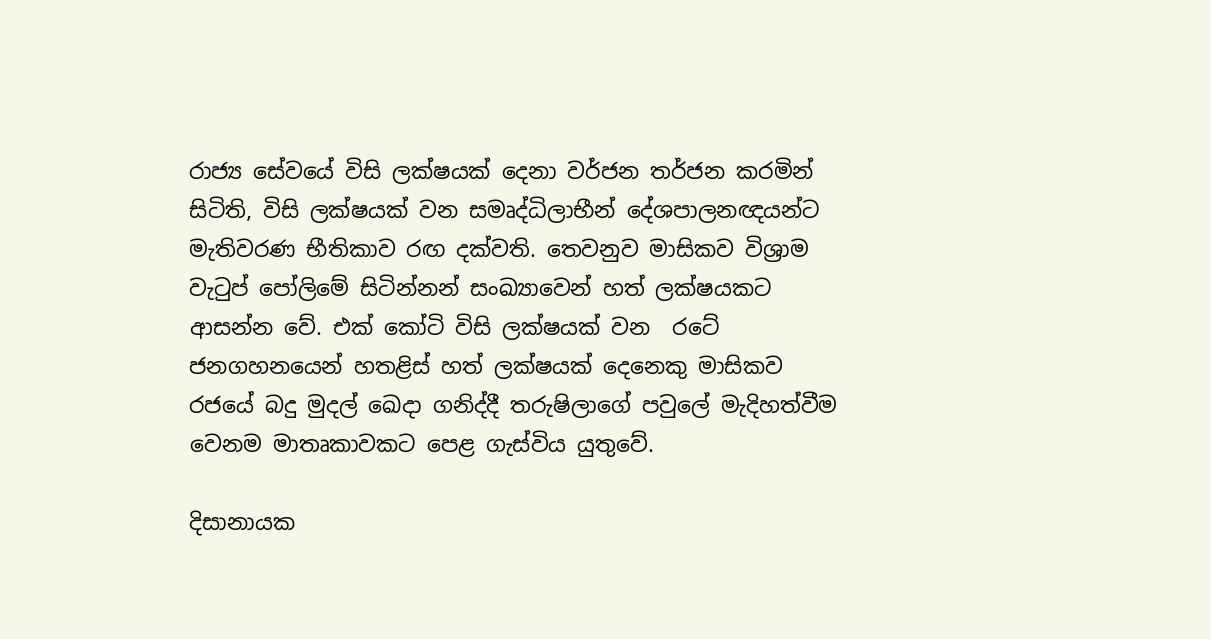රාජ්‍ය සේවයේ විසි ලක්ෂයක් දෙනා වර්ජන තර්ජන කරමින් සිටිති, විසි ලක්ෂයක් වන සමෘද්ධිලාභීන් දේශපාලනඥයන්ට මැතිවරණ භීතිකාව රඟ දක්වති. තෙවනුව මාසිකව විශ්‍රාම වැටුප් පෝලිමේ සිටින්නන් සංඛ්‍යාවෙන් හත් ලක්ෂයකට ආසන්න වේ. එක් කෝටි විසි ලක්ෂයක් වන  රටේ ජනගහනයෙන් හතළිස් හත් ලක්ෂයක් දෙනෙකු මාසිකව රජයේ බදු මුදල් ඛෙදා ගනිද්දී තරුෂිලාගේ පවුලේ මැදිහත්වීම වෙනම මාතෘකාවකට පෙළ ගැස්විය යුතුවේ.

දිසානායක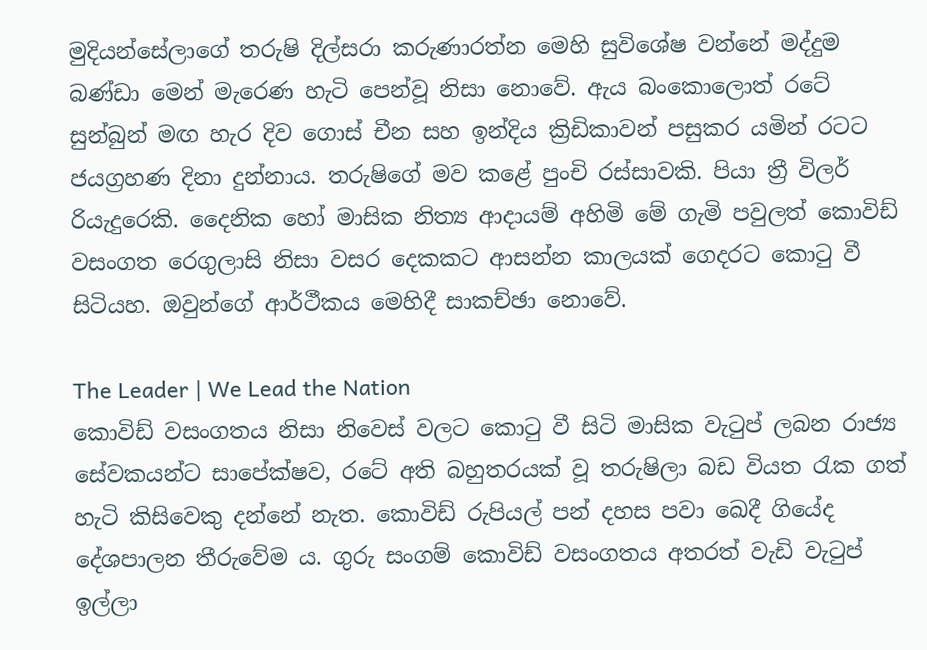මුදියන්සේලාගේ තරුෂි දිල්සරා කරුණාරත්න මෙහි සුවිශේෂ වන්නේ මද්දුම බණ්ඩා මෙන් මැරෙණ හැටි පෙන්වූ නිසා නොවේ. ඇය බංකොලොත් රටේ සුන්බුන් මඟ හැර දිව ගොස් චීන සහ ඉන්දිය ක්‍රිඩිකාවන් පසුකර යමින් රටට ජයග්‍රහණ දිනා දුන්නාය. තරුෂිගේ මව කළේ පුංචි රස්සාවකි. පියා ත්‍රී විලර් රියැදුරෙකි. දෛනික හෝ මාසික නිත්‍ය ආදායම් අහිමි මේ ගැමි පවුලත් කොවිඩ් වසංගත රෙගුලාසි නිසා වසර දෙකකට ආසන්න කාලයක් ගෙදරට කොටු වී සිටියහ. ඔවුන්ගේ ආර්ථීකය මෙහිදී සාකච්ඡා නොවේ.

The Leader | We Lead the Nation
කොවිඩ් වසංගතය නිසා නිවෙස් වලට කොටු වී සිටි මාසික වැටුප් ලබන රාජ්‍ය සේවකයන්ට සාපේක්ෂව, රටේ අති බහුතරයක් වූ තරුෂිලා බඩ වියත රැක ගත් හැටි කිසිවෙකු දන්නේ නැත. කොවිඩ් රුපියල් පන් දහස පවා ඛෙදී ගියේද දේශපාලන තීරුවේම ය. ගුරු සංගම් කොවිඩ් වසංගතය අතරත් වැඩි වැටුප් ඉල්ලා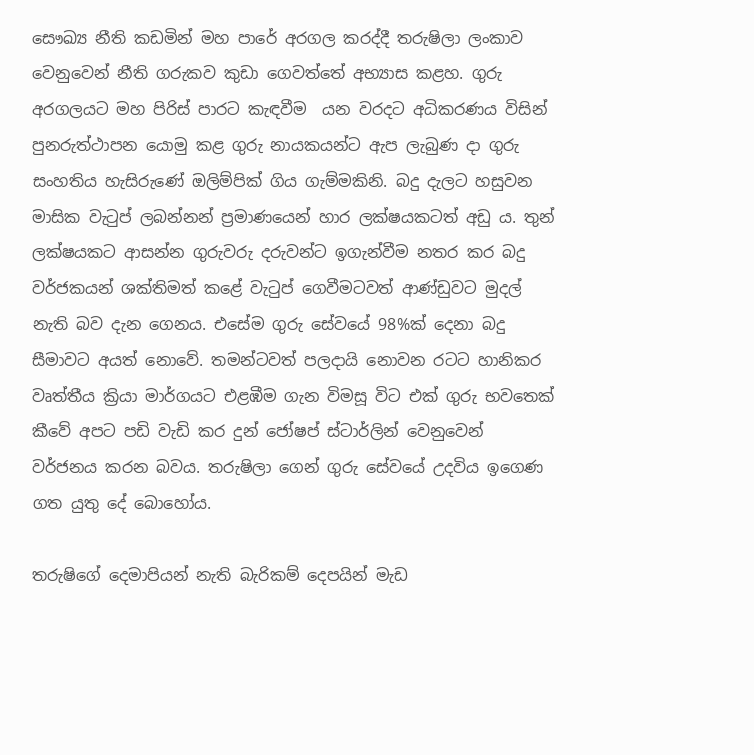සෞඛ්‍ය නීති කඩමින් මහ පාරේ අරගල කරද්දී තරුෂිලා ලංකාව වෙනුවෙන් නීති ගරුකව කුඩා ගෙවත්තේ අභ්‍යාස කළහ. ගුරු අරගලයට මහ පිරිස් පාරට කැඳවීම  යන වරදට අධිකරණය විසින් පුනරුත්ථාපන යොමු කළ ගුරු නායකයන්ට ඇප ලැබුණ දා ගුරු සංහතිය හැසිරුණේ ඔලිම්පික් ගිය ගැම්මකිනි. බදු දැලට හසුවන මාසික වැටුප් ලබන්නන් ප්‍රමාණයෙන් හාර ලක්ෂයකටත් අඩු ය. තුන් ලක්ෂයකට ආසන්න ගුරුවරු දරුවන්ට ඉගැන්වීම නතර කර බදු වර්ජකයන් ශක්තිමත් කළේ වැටුප් ගෙවීමටවත් ආණ්ඩුවට මුදල් නැති බව දැන ගෙනය. එසේම ගුරු සේවයේ 98%ක් දෙනා බදු සීමාවට අයත් නොවේ. තමන්ටවත් පලදායි නොවන රටට හානිකර වෘත්තීය ක්‍රියා මාර්ගයට එළඹීම ගැන විමසූ විට එක් ගුරු භවතෙක් කීවේ අපට පඩි වැඩි කර දුන් ජෝෂප් ස්ටාර්ලින් වෙනුවෙන් වර්ජනය කරන බවය. තරුෂිලා ගෙන් ගුරු සේවයේ උදවිය ඉගෙණ ගත යුතු දේ බොහෝය.

තරුෂිගේ දෙමාපියන් නැති බැරිකම් දෙපයින් මැඩ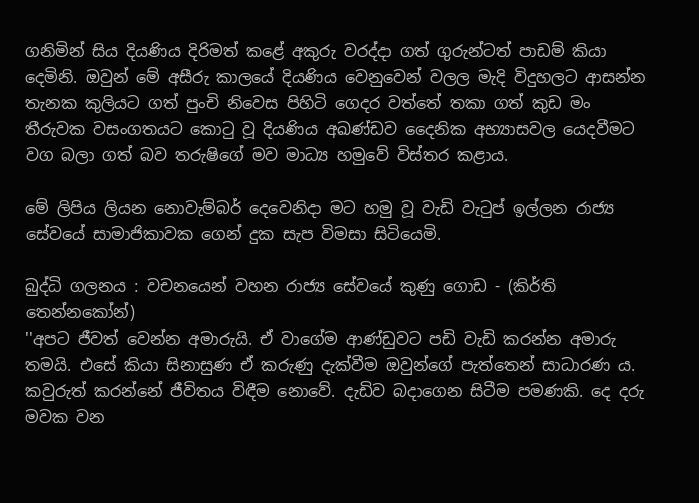ගනිමින් සිය දියණිය දිරිමත් කළේ අකුරු වරද්දා ගත් ගුරුන්ටත් පාඩම් කියා දෙමිනි. ඔවුන් මේ අසීරු කාලයේ දියණිය වෙනුවෙන් වලල මැදි විදුහලට ආසන්න තැනක කුලියට ගත් පුංචි නිවෙස පිහිටි ගෙදර වත්තේ තකා ගත් කුඩ මං තීරුවක වසංගතයට කොටු වූ දියණිය අඛණ්ඩව දෛනික අභ්‍යාසවල යෙදවීමට වග බලා ගත් බව තරුෂිගේ මව මාධ්‍ය හමුවේ විස්තර කළාය.

මේ ලිපිය ලියන නොවැම්බර් දෙවෙනිදා මට හමු වූ වැඩි වැටුප් ඉල්ලන රාජ්‍ය සේවයේ සාමාජිකාවක ගෙන් දුක සැප විමසා සිටියෙමි.

බුද්ධි ගලනය : වචනයෙන් වහන රාජ්‍ය සේවයේ කුණු ගොඩ - (කිර්ති තෙන්නකෝන්)
''අපට ජීවත් වෙන්න අමාරුයි. ඒ වාගේම ආණ්ඩුවට පඩි වැඩි කරන්න අමාරු තමයි. එසේ කියා සිනාසුණ ඒ කරුණු දැක්වීම ඔවුන්ගේ පැත්තෙන් සාධාරණ ය. කවුරුත් කරන්නේ ජීවිතය විඳීම නොවේ. දැඩිව බදාගෙන සිටීම පමණකි. දෙ දරු මවක වන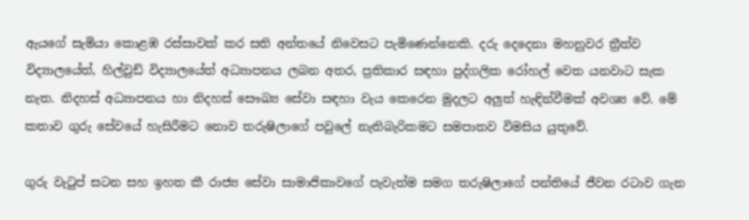ඇයගේ සැමියා කොළඹ රස්සාවක් කර සති අන්තයේ නිවෙසට පැමිණෙන්නෙකි. දරු දෙදෙනා මහනුවර ත්‍රීත්ව විද්‍යාලයේත්, හිල්වුඩ් විද්‍යාලයේත් අධ්‍යාපනය ලබන අතර, ප්‍රතිකාර සඳහා පුද්ගලික රෝහල් වෙත යනවාට සැක නැත. නිදහස් අධ්‍යාපනය හා නිදහස් සෞඛ්‍ය සේවා සඳහා වැය කෙරෙන මුදලට අලුත් හැඳින්වීමක් අවශ්‍ය වේ. මේ කතාව ගුරු සේවයේ හැසිරීමට නොව තරුෂිලාගේ පවුලේ නැතිබැරිකමට සමපාතව විමසිය යුතුවේ.

ගුරු වැටුප් සටන සහ ඉහත කී රාජ්‍ය සේවා සාමාජිකාවගේ පැවැත්ම සමග තරුෂිලාගේ පන්තියේ ජීවන රටාව ගැන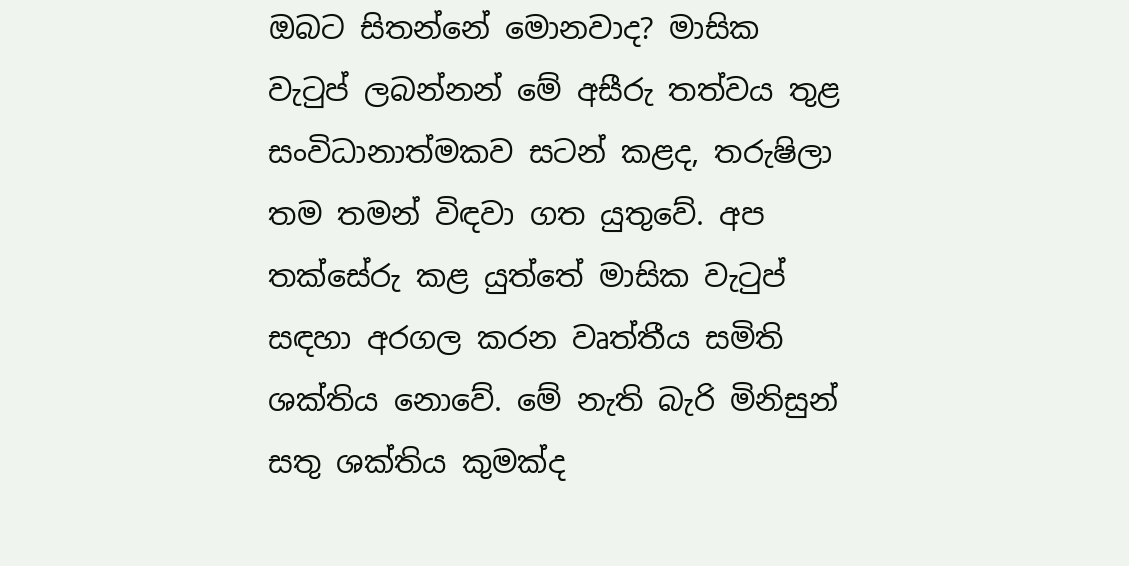ඔබට සිතන්නේ මොනවාද? මාසික වැටුප් ලබන්නන් මේ අසීරු තත්වය තුළ සංවිධානාත්මකව සටන් කළද, තරුෂිලා තම තමන් විඳවා ගත යුතුවේ. අප තක්සේරු කළ යුත්තේ මාසික වැටුප් සඳහා අරගල කරන වෘත්තීය සමිති ශක්තිය නොවේ. මේ නැති බැරි මිනිසුන් සතු ශක්තිය කුමක්ද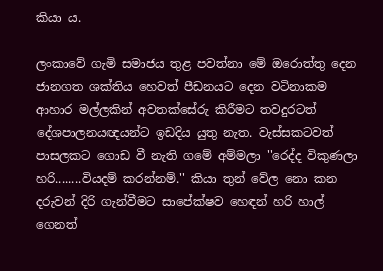කියා ය.

ලංකාවේ ගැමි සමාජය තුළ පවත්නා මේ ඔරොත්තු දෙන ජානගත ශක්තිය හෙවත් පීඩනයට දෙන වටිනාකම ආහාර මල්ලකින් අවතක්සේරු කිරීමට තවදුරටත් දේශපාලනයඥයන්ට ඉඩදිය යුතු නැත. වැස්සකටවත් පාසලකට ගොඩ වී නැති ගමේ අම්මලා ''රෙද්ද විකුණලා හරි........වියදම් කරන්නම්.'' කියා තුන් වේල නො කන දරුවන් දිරි ගැන්වීමට සාපේක්ෂව හෙඳන් හරි හාල් ගෙනත්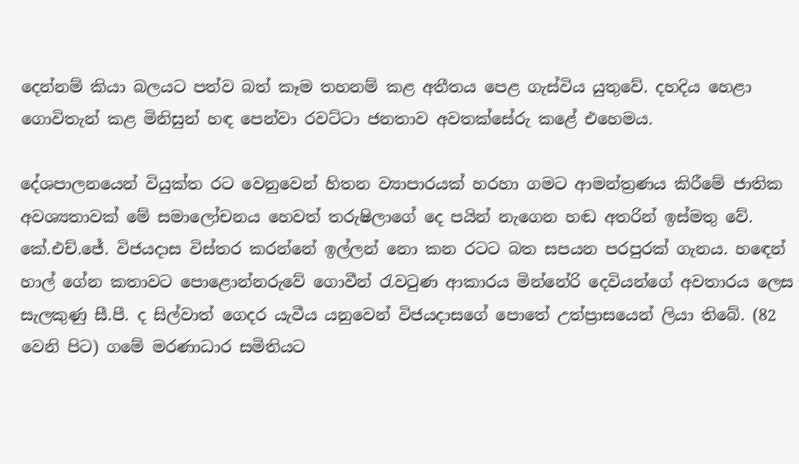දෙන්නම් කියා බලයට පත්ව බත් කෑම තහනම් කළ අතීතය පෙළ ගැස්විය යුතුවේ. දහදිය හෙළා ගොවිතැන් කළ මිනිසුන් හඳ පෙන්වා රවට්ටා ජනතාව අවතක්සේරු කළේ එහෙමය.

දේශපාලනයෙන් වියුක්ත රට වෙනුවෙන් හිතන ව්‍යාපාරයක් හරහා ගමට ආමන්ත්‍රණය කිරීමේ ජාතික අවශ්‍යතාවක් මේ සමාලෝචනය හෙවත් තරුෂිලාගේ දෙ පයින් නැගෙන හඬ අතරින් ඉස්මතු වේ. කේ.එච්.ජේ. විජයදාස විස්තර කරන්නේ ඉල්ලන් නො කන රටට බත සපයන පරපුරක් ගැනය. හඳෙන් හාල් ගේන කතාවට පොළොන්නරුවේ ගොවීන් රැවටුණ ආකාරය මින්නේරි දෙවියන්ගේ අවතාරය ලෙස සැලකුණු සී.පී. ද සිල්වාත් ගෙදර යැවීය යනුවෙන් විජයදාසගේ පොතේ උත්ප්‍රාසයෙන් ලියා තිබේ. (82 වෙනි පිට) ගමේ මරණාධාර සමිතියට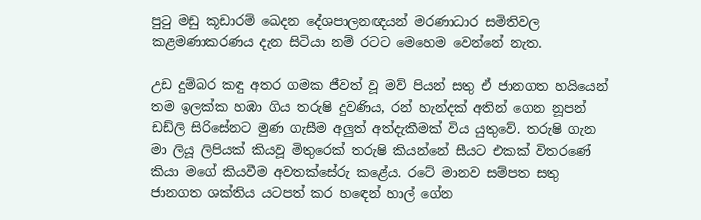පුටු මඩු කූඩාරම් ඛෙදන දේශපාලනඥයන් මරණාධාර සමිතිවල කළමණාකරණය දැන සිටියා නම් රටට මෙහෙම වෙන්නේ නැත.

උඩ දුම්බර කඳු අතර ගමක ජීවත් වූ මව් පියන් සතු ඒ ජානගත හයියෙන් තම ඉලක්ක හඹා ගිය තරුෂි දුවණිය, රන් හැන්දක් අතින් ගෙන නූපන් ඩඩ්ලි සිරිසේනට මුණ ගැසීම අලුත් අත්දැකීමක් විය යුතුවේ. තරුෂි ගැන මා ලියූ ලිපියක් කියවූ මිතුරෙක් තරුෂි කියන්නේ සීයට එකක් විතරණේ කියා මගේ කියවීම අවතක්සේරු කළේය. රටේ මානව සම්පත සතු ජානගත ශක්තිය යටපත් කර හඳෙන් හාල් ගේන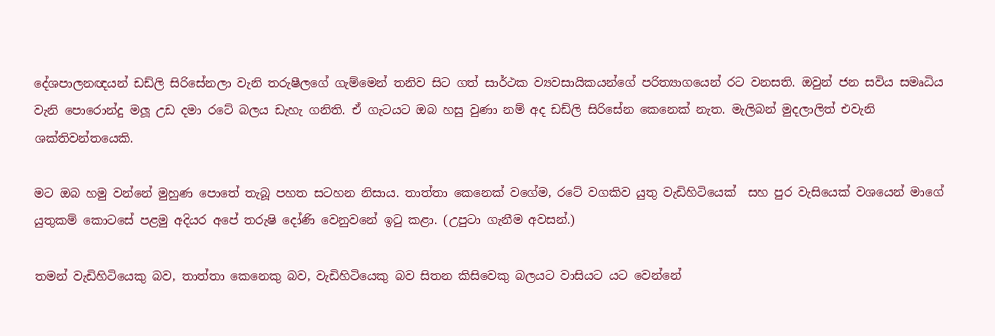දේශපාලනඥයන් ඩඩ්ලි සිරිසේනලා වැනි තරුෂීලගේ ගැම්මෙන් තනිව සිට ගත් සාර්ථක ව්‍යවසායිකයන්ගේ පරිත්‍යාගයෙන් රට වනසති. ඔවුන් ජන සවිය සමෘධිය වැනි පොරොන්දු මලූ උඩ දමා රටේ බලය ඩැහැ ගනිති. ඒ ගැටයට ඔබ හසු වුණා නම් අද ඩඩ්ලි සිරිසේන කෙනෙක් නැත. මැලිබන් මුදලාලිත් එවැනි ශක්තිවන්තයෙකි.

මට ඔබ හමු වන්නේ මුහුණ පොතේ තැබූ පහත සටහන නිසාය. තාත්තා කෙනෙක් වගේම, රටේ වගකිව යුතු වැඩිහිටියෙක්  සහ පුර වැසියෙක් වශයෙන් මාගේ යුතුකම් කොටසේ පළමු අදියර අපේ තරුෂි දෝණි වෙනුවනේ ඉටු කළා. (උපුටා ගැනීම අවසන්.)

තමන් වැඩිහිටියෙකු බව, තාත්තා කෙනෙකු බව, වැඩිහිටියෙකු බව සිතන කිසිවෙකු බලයට වාසියට යට වෙන්නේ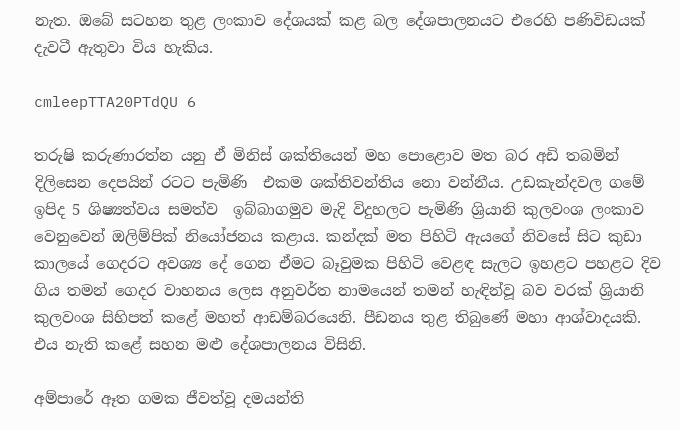නැත. ඔබේ සටහන තුළ ලංකාව දේශයක් කළ බල දේශපාලනයට එරෙහි පණිවිඩයක් දැවටී ඇතුවා විය හැකිය.

cmleepTTA20PTdQU 6

තරුෂි කරුණාරත්න යනු ඒ මිනිස් ශක්තියෙන් මහ පොළොව මත බර අඩි තබමින් දිලිසෙන දෙපයින් රටට පැමිණි  එකම ශක්තිවන්තිය නො වන්නීය. උඩකැන්දවල ගමේ ඉපිද 5 ශිෂ්‍යත්වය සමත්ව  ඉබ්බාගමුව මැදි විදුහලට පැමිණි ශ්‍රියානි කුලවංශ ලංකාව වෙනුවෙන් ඔලිම්පික් නියෝජනය කළාය. කන්දක් මත පිහිටි ඇයගේ නිවසේ සිට කුඩා කාලයේ ගෙදරට අවශ්‍ය දේ ගෙන ඒමට බෑවුමක පිහිටි වෙළඳ සැලට ඉහළට පහළට දිව ගිය තමන් ගෙදර වාහනය ලෙස අනුවර්ත නාමයෙන් තමන් හැඳින්වූ බව වරක් ශ්‍රියානි කුලවංශ සිහිපත් කළේ මහත් ආඩම්බරයෙනි. පීඩනය තුළ තිබුණේ මහා ආශ්වාදයකි. එය නැති කළේ සහන මළු දේශපාලනය විසිනි.

අම්පාරේ ඈත ගමක ජීවත්වූ දමයන්ති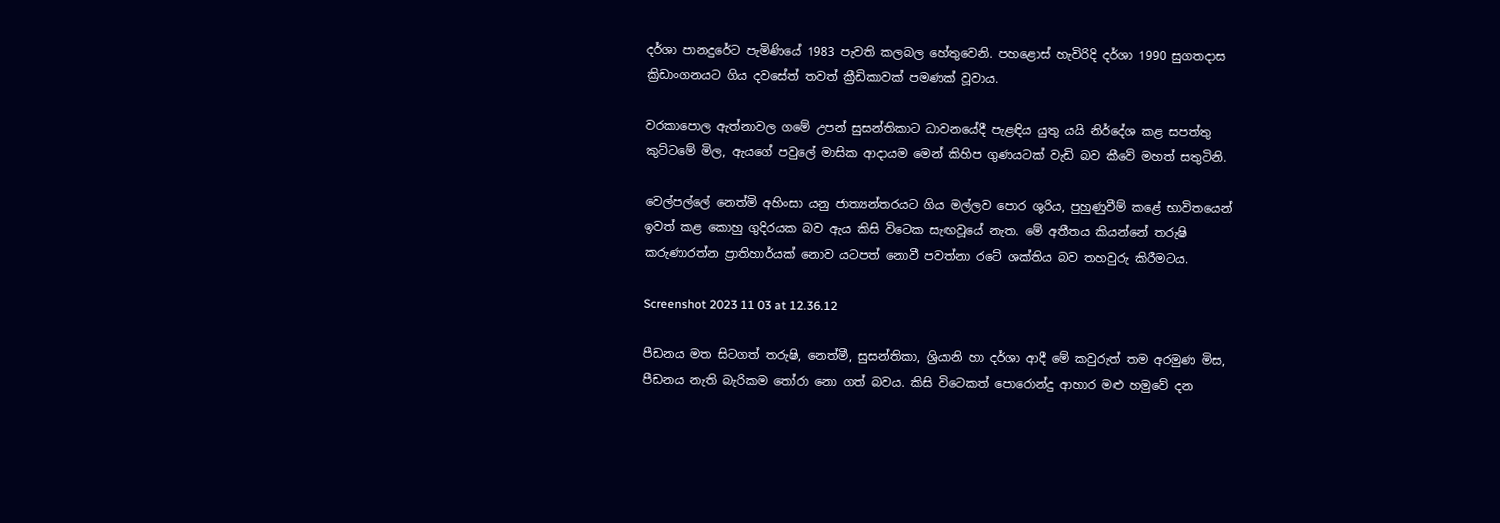දර්ශා පානදුරේට පැමිණියේ 1983 පැවති කලබල හේතුවෙනි. පහළොස් හැවිරිදි දර්ශා 1990 සුගතදාස ක්‍රිඩාංගනයට ගිය දවසේත් තවත් ක්‍රීඩිකාවක් පමණක් වූවාය.

වරකාපොල ඇත්නාවල ගමේ උපන් සුසන්තිකාට ධාවනයේදී පැළඳිය යුතු යයි නිර්දේශ කළ සපත්තු කුට්ටමේ මිල, ඇයගේ පවුලේ මාසික ආදායම මෙන් කිහිප ගුණයටක් වැඩි බව කීවේ මහත් සතුටිනි.

වෙල්පල්ලේ නෙත්මි අහිංසා යනු ජාත්‍යන්තරයට ගිය මල්ලව පොර ශුරිය, පුහුණුවීම් කළේ භාවිතයෙන් ඉවත් කළ කොහු ගුදිරයක බව ඇය කිසි විටෙක සැඟවූයේ නැත. මේ අතීතය කියන්නේ තරුෂි කරුණාරත්න ප්‍රාතිහාර්යක් නොව යටපත් නොවී පවත්නා රටේ ශක්තිය බව තහවුරු කිරීමටය.

Screenshot 2023 11 03 at 12.36.12

පීඩනය මත සිටගත් තරුෂි, නෙත්මී, සුසන්තිකා, ශ්‍රියානි හා දර්ශා ආදී මේ කවුරුත් තම අරමුණ මිස, පීඩනය නැති බැරිකම තෝරා නො ගත් බවය. කිසි විටෙකත් පොරොන්දු ආහාර මළු හමුවේ දන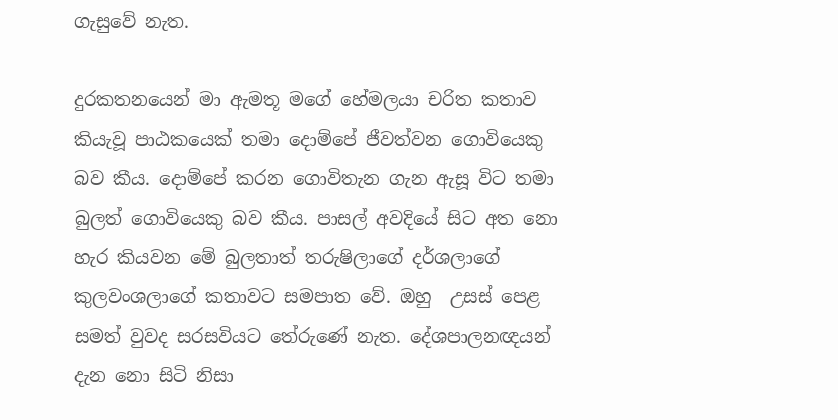ගැසුවේ නැත.

දුරකතනයෙන් මා ඇමතූ මගේ හේමලයා චරිත කතාව කියැවූ පාඨකයෙක් තමා දොම්පේ ජීවත්වන ගොවියෙකු බව කීය. දොම්පේ කරන ගොවිතැන ගැන ඇසූ විට තමා බුලත් ගොවියෙකු බව කීය. පාසල් අවදියේ සිට අත නො හැර කියවන මේ බුලතාත් තරුෂිලාගේ දර්ශලාගේ කුලවංශලාගේ කතාවට සමපාත වේ. ඔහු  උසස් පෙළ සමත් වුවද සරසවියට තේරුණේ නැත. දේශපාලනඥයන් දැන නො සිටි නිසා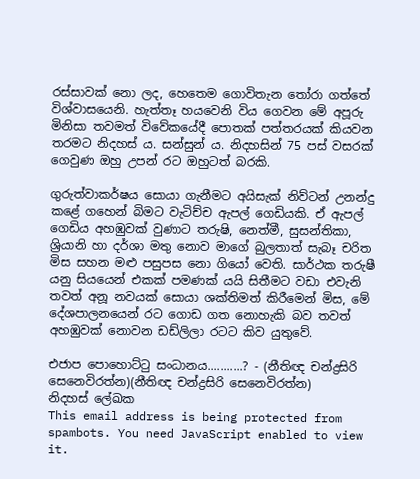රස්සාවක් නො ලද, හෙතෙම ගොවිතැන තෝරා ගත්තේ විශ්වාසයෙනි. හැත්තෑ හයවෙනි විය ගෙවන මේ අපූරු මිනිසා තවමත් විවේකයේදී පොතක් පත්තරයක් කියවන තරමට නිදහස් ය. සන්සුන් ය. නිදහසින් 75 පස් වසරක් ගෙවුණ ඔහු උපන් රට ඔහුටත් බරකි.

ගුරුත්වාකර්ෂය සොයා ගැනීමට අයිසැක් නිව්ටන් උනන්දු කළේ ගහෙන් බිමට වැටිච්ච ඇපල් ගෙඩියකි. ඒ ඇපල් ගෙඩිය අහඹුවක් වුණාට තරුෂි, නෙත්මී, සුසන්තිකා, ශ්‍රියානි හා දර්ශා මතු නොව මාගේ බුලතාත් සැබෑ චරිත මිස සහන මළු පසුපස නො ගියෝ වෙති. සාර්ථක තරුෂී යනු සියයෙන් එකක් පමණක් යයි සිතීමට වඩා එවැනි තවත් අනූ නවයක් සොයා ශක්තිමත් කිරීමෙන් මිස, මේ දේශපාලනයෙන් රට ගොඩ ගත නොහැකි බව තවත් අහඹුවක් නොවන ඩඩ්ලිලා රටට කිව යුතුවේ.

එජාප පොහොට්ටු සංධානය...........? - (නීතිඥ චන්ද්‍රසිරි සෙනෙවිරත්න)(නීතිඥ චන්ද්‍රසිරි සෙනෙවිරත්න)
නිදහස් ලේඛක
This email address is being protected from spambots. You need JavaScript enabled to view it.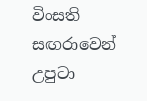විංසති සඟරාවෙන් උපුටා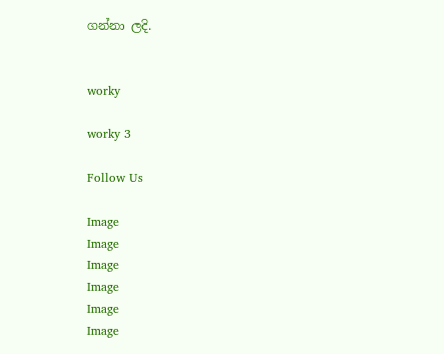ගන්නා ලදි.


worky

worky 3

Follow Us

Image
Image
Image
Image
Image
Image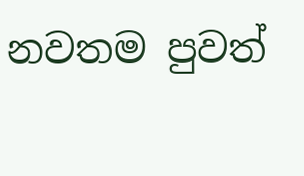නවතම පුවත්